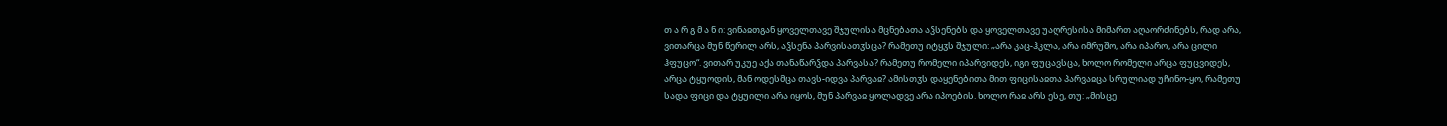თ ა რ გ მ ა ნ ი: ვინაჲთგან ყოველთავე შჯულისა მცნებათა აჴსენებს და ყოველთავე უაღრესისა მიმართ აღაორძინებს, რად არა, ვითარცა მუნ წერილ არს, აჴსენა პარვისათჳსცა? რამეთუ იტყჳს შჯული: „არა კაც-ჰკლა, არა იმრუშო, არა იპარო, არა ცილი ჰფუცო“. ვითარ უკუე აქა თანაწარჴდა პარვასა? რამეთუ რომელი იპარვიდეს, იგი ფუცავსცა, ხოლო რომელი არცა ფუცვიდეს, არცა ტყუოდის, მან ოდესმცა თავს-იდვა პარვაჲ? ამისთჳს დაყენებითა მით ფიცისაჲთა პარვაჲცა სრულიად უჩინო-ყო, რამეთუ სადა ფიცი და ტყუილი არა იყოს, მუნ პარვაჲ ყოლადვე არა იპოების. ხოლო რაჲ არს ესე, თუ: „მისცე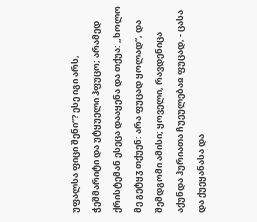უფალსა ფიცი შენი“? ესე იგი არს, ჭეშმარიტი და უტყუელი ჰფუცო; არამედ ქრისტემან ესეცა დააყენა და თქუა: „ხოლო მე გეტყჳ თქუენ: არა ფუცად ყოლად“, და შემდგომი ამისი; ყოველი, რავდენიცა აქუნდა ჰურიათა ჩუეულებაჲ ფუცად, - ცასა და ქუეყანასა და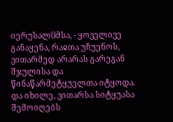იერუსალჱმსა, - ყოველივე განაყენა, რაჲთა უჩუენოს, ვითარმედ არარას გარეგან შჯულისა და წინაწარმეტყუელთა იტყოდა.
და იხილე, ვითარსა სიტყუასა შემოიღებს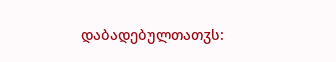დაბადებულთათჳს: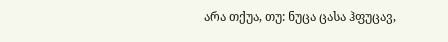არა თქუა, თუ: ნუცა ცასა ჰფუცავ,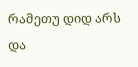რამეთუ დიდ არს და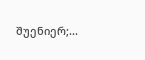შუენიერ;...